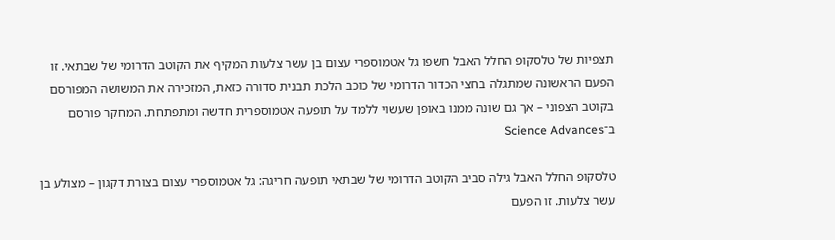תצפיות של טלסקופ החלל האבל חשפו גל אטמוספרי עצום בן עשר צלעות המקיף את הקוטב הדרומי של שבתאי. זו הפעם הראשונה שמתגלה בחצי הכדור הדרומי של כוכב הלכת תבנית סדורה כזאת, המזכירה את המשושה המפורסם בקוטב הצפוני – אך גם שונה ממנו באופן שעשוי ללמד על תופעה אטמוספרית חדשה ומתפתחת. המחקר פורסם ב־Science Advances

טלסקופ החלל האבל גילה סביב הקוטב הדרומי של שבתאי תופעה חריגה: גל אטמוספרי עצום בצורת דקגון – מצולע בן עשר צלעות. זו הפעם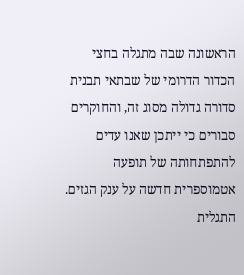הראשונה שבה מתגלה בחצי הכדור הדרומי של שבתאי תבנית סדורה גדולה מסוג זה, והחוקרים סבורים כי ייתכן שאנו עדים להתפתחותה של תופעה אטמוספרית חדשה על ענק הגזים.
התגלית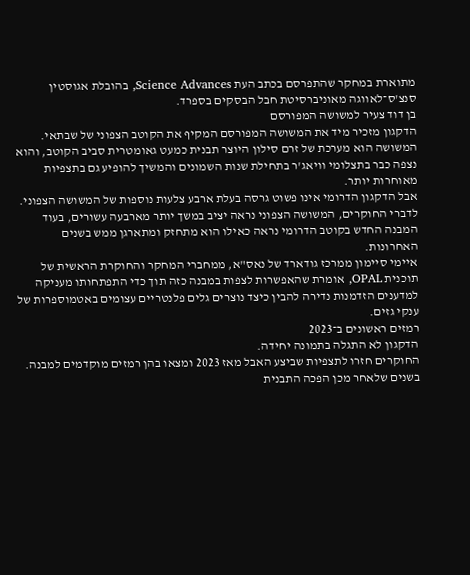מתוארת במחקר שהתפרסם בכתב העת Science Advances, בהובלת אגוסטין סנצ'ס־לאווגה מאוניברסיטת חבל הבסקים בספרד.
בן דוד צעיר למשושה המפורסם
הדקגון מזכיר מיד את המשושה המפורסם המקיף את הקוטב הצפוני של שבתאי. המשושה הוא מערכת של זרם סילון היוצר תבנית כמעט גאומטרית סביב הקוטב, והוא נצפה כבר בתצלומי וויאג'ר בתחילת שנות השמונים והמשיך להופיע גם בתצפיות מאוחרות יותר.
אבל הדקגון הדרומי אינו פשוט גרסה בעלת ארבע צלעות נוספות של המשושה הצפוני.
לדברי החוקרים, המשושה הצפוני נראה יציב במשך יותר מארבעה עשורים, בעוד המבנה החדש בקוטב הדרומי נראה כאילו הוא מתחזק ומתארגן ממש בשנים האחרונות.
איימי סיימון ממרכז גודארד של נאס"א, ממחברי המחקר והחוקרת הראשית של תוכנית OPAL, אומרת שהאפשרות לצפות במבנה כזה תוך כדי התפתחותו מעניקה למדענים הזדמנות נדירה להבין כיצד נוצרים גלים פלנטריים עצומים באטמוספרות של ענקי גזים.
רמזים ראשונים ב־2023
הדקגון לא התגלה בתמונה יחידה.
החוקרים חזרו לתצפיות שביצע האבל מאז 2023 ומצאו בהן רמזים מוקדמים למבנה. בשנים שלאחר מכן הפכה התבנית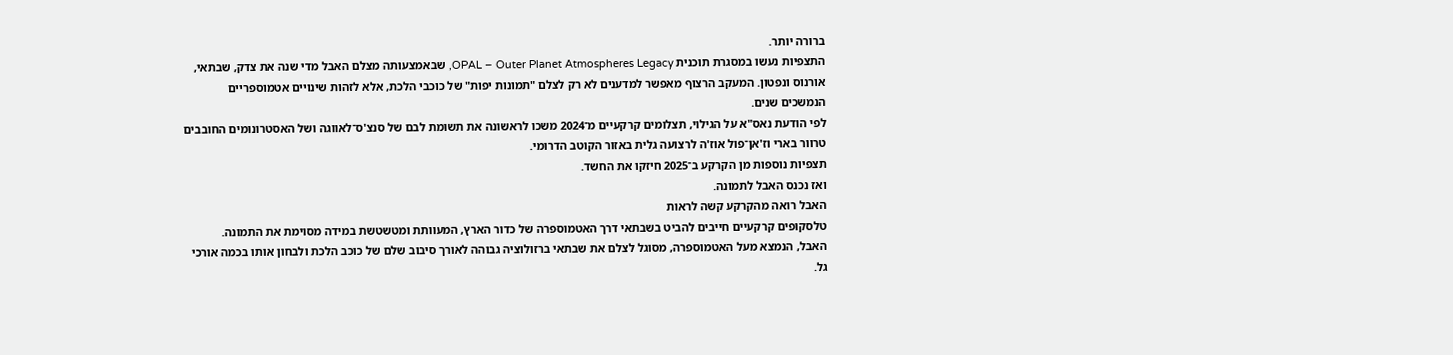ברורה יותר.
התצפיות נעשו במסגרת תוכנית OPAL – Outer Planet Atmospheres Legacy, שבאמצעותה מצלם האבל מדי שנה את צדק, שבתאי, אורנוס ונפטון. המעקב הרצוף מאפשר למדענים לא רק לצלם "תמונות יפות" של כוכבי הלכת, אלא לזהות שינויים אטמוספריים הנמשכים שנים.
לפי הודעת נאס"א על הגילוי, תצלומים קרקעיים מ־2024 משכו לראשונה את תשומת לבם של סנצ'ס־לאווגה ושל האסטרונומים החובבים טרוור בארי וז'אן־פול אוז'ה לרצועה גלית באזור הקוטב הדרומי.
תצפיות נוספות מן הקרקע ב־2025 חיזקו את החשד.
ואז נכנס האבל לתמונה.
האבל רואה מהקרקע קשה לראות
טלסקופים קרקעיים חייבים להביט בשבתאי דרך האטמוספרה של כדור הארץ, המעוותת ומטשטשת במידה מסוימת את התמונה.
האבל, הנמצא מעל האטמוספרה, מסוגל לצלם את שבתאי ברזולוציה גבוהה לאורך סיבוב שלם של כוכב הלכת ולבחון אותו בכמה אורכי גל.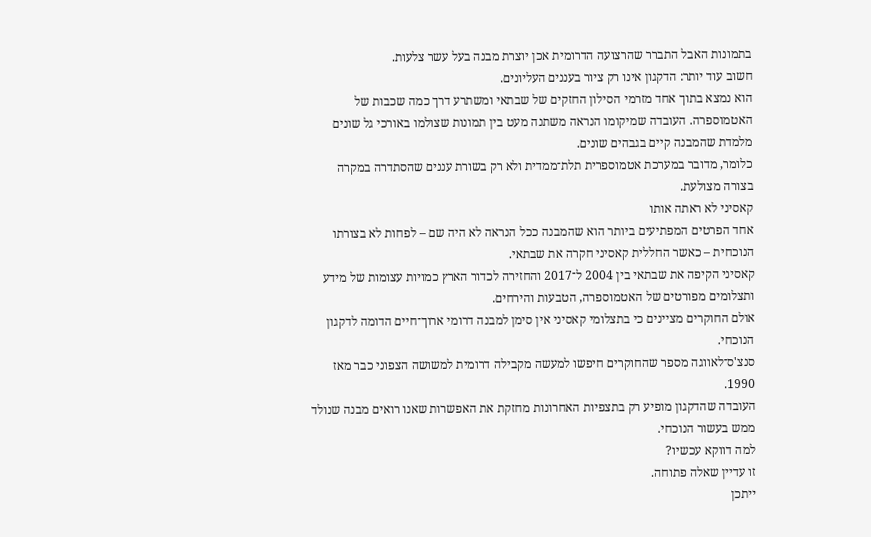בתמונות האבל התברר שהרצועה הדרומית אכן יוצרת מבנה בעל עשר צלעות.
חשוב עוד יותר: הדקגון אינו רק ציור בעננים העליונים.
הוא נמצא בתוך אחד מזרמי הסילון החזקים של שבתאי ומשתרע דרך כמה שכבות של האטמוספרה. העובדה שמיקומו הנראה משתנה מעט בין תמונות שצולמו באורכי גל שונים מלמדת שהמבנה קיים בגבהים שונים.
כלומר, מדובר במערכת אטמוספרית תלת־ממדית ולא רק בשורת עננים שהסתדרה במקרה בצורה מצולעת.
קאסיני לא ראתה אותו
אחד הפרטים המפתיעים ביותר הוא שהמבנה ככל הנראה לא היה שם – לפחות לא בצורתו הנוכחית – כאשר החללית קאסיני חקרה את שבתאי.
קאסיני הקיפה את שבתאי בין 2004 ל־2017 והחזירה לכדור הארץ כמויות עצומות של מידע ותצלומים מפורטים של האטמוספרה, הטבעות והירחים.
אולם החוקרים מציינים כי בתצלומי קאסיני אין סימן למבנה דרומי ארוך־חיים הדומה לדקגון הנוכחי.
סנצ'ס־לאווגה מספר שהחוקרים חיפשו למעשה מקבילה דרומית למשושה הצפוני כבר מאז 1990.
העובדה שהדקגון מופיע רק בתצפיות האחרונות מחזקת את האפשרות שאנו רואים מבנה שנולד ממש בעשור הנוכחי.
למה דווקא עכשיו?
זו עדיין שאלה פתוחה.
ייתכן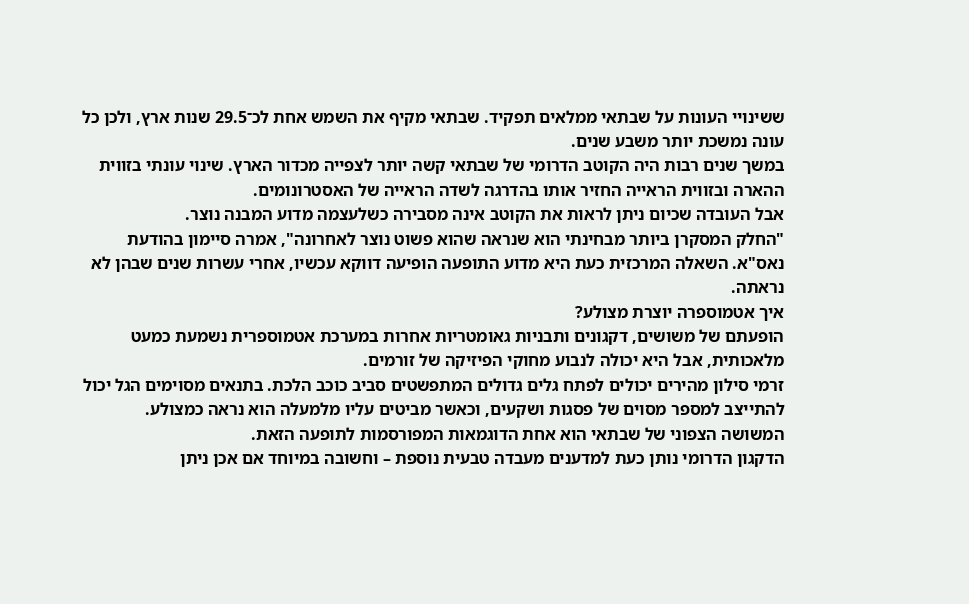ששינויי העונות על שבתאי ממלאים תפקיד. שבתאי מקיף את השמש אחת לכ־29.5 שנות ארץ, ולכן כל עונה נמשכת יותר משבע שנים.
במשך שנים רבות היה הקוטב הדרומי של שבתאי קשה יותר לצפייה מכדור הארץ. שינוי עונתי בזווית ההארה ובזווית הראייה החזיר אותו בהדרגה לשדה הראייה של האסטרונומים.
אבל העובדה שכיום ניתן לראות את הקוטב אינה מסבירה כשלעצמה מדוע המבנה נוצר.
"החלק המסקרן ביותר מבחינתי הוא שנראה שהוא פשוט נוצר לאחרונה", אמרה סיימון בהודעת נאס"א. השאלה המרכזית כעת היא מדוע התופעה הופיעה דווקא עכשיו, אחרי עשרות שנים שבהן לא נראתה.
איך אטמוספרה יוצרת מצולע?
הופעתם של משושים, דקגונים ותבניות גאומטריות אחרות במערכת אטמוספרית נשמעת כמעט מלאכותית, אבל היא יכולה לנבוע מחוקי הפיזיקה של זורמים.
זרמי סילון מהירים יכולים לפתח גלים גדולים המתפשטים סביב כוכב הלכת. בתנאים מסוימים הגל יכול להתייצב למספר מסוים של פסגות ושקעים, וכאשר מביטים עליו מלמעלה הוא נראה כמצולע.
המשושה הצפוני של שבתאי הוא אחת הדוגמאות המפורסמות לתופעה הזאת.
הדקגון הדרומי נותן כעת למדענים מעבדה טבעית נוספת – וחשובה במיוחד אם אכן ניתן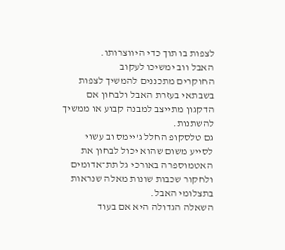לצפות בו תוך כדי היווצרותו.
האבל ווב ימשיכו לעקוב
החוקרים מתכננים להמשיך לצפות בשבתאי בעזרת האבל ולבחון אם הדקגון מתייצב למבנה קבוע או ממשיך להשתנות.
גם טלסקופ החלל ג'יימס וב עשוי לסייע משום שהוא יכול לבחון את האטמוספרה באורכי גל תת־אדומים ולחקור שכבות שונות מאלה שנראות בתצלומי האבל.
השאלה הגדולה היא אם בעוד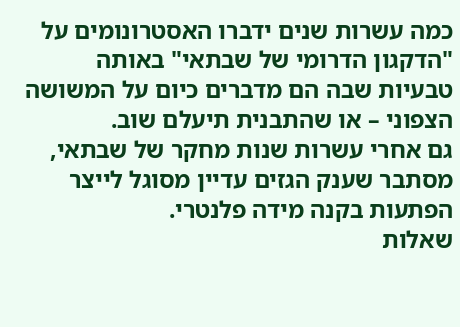כמה עשרות שנים ידברו האסטרונומים על "הדקגון הדרומי של שבתאי" באותה טבעיות שבה הם מדברים כיום על המשושה הצפוני – או שהתבנית תיעלם שוב.
גם אחרי עשרות שנות מחקר של שבתאי, מסתבר שענק הגזים עדיין מסוגל לייצר הפתעות בקנה מידה פלנטרי.
שאלות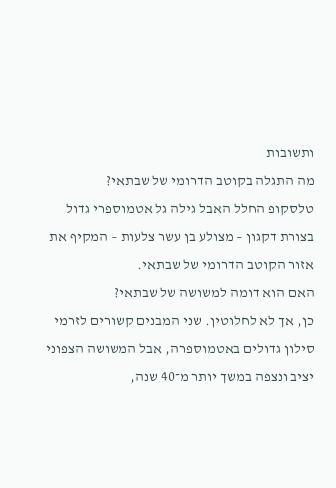ותשובות
מה התגלה בקוטב הדרומי של שבתאי?
טלסקופ החלל האבל גילה גל אטמוספרי גדול בצורת דקגון – מצולע בן עשר צלעות – המקיף את אזור הקוטב הדרומי של שבתאי.
האם הוא דומה למשושה של שבתאי?
כן, אך לא לחלוטין. שני המבנים קשורים לזרמי סילון גדולים באטמוספרה, אבל המשושה הצפוני יציב ונצפה במשך יותר מ־40 שנה,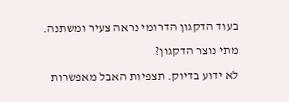בעוד הדקגון הדרומי נראה צעיר ומשתנה.
מתי נוצר הדקגון?
לא ידוע בדיוק. תצפיות האבל מאפשרות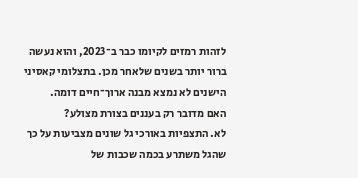לזהות רמזים לקיומו כבר ב־2023, והוא נעשה ברור יותר בשנים שלאחר מכן. בתצלומי קאסיני הישנים לא נמצא מבנה ארוך־חיים דומה.
האם מדובר רק בעננים בצורת מצולע?
לא. התצפיות באורכי גל שונים מצביעות על כך שהגל משתרע בכמה שכבות של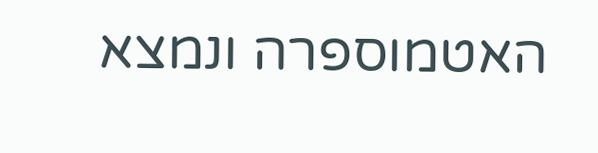האטמוספרה ונמצא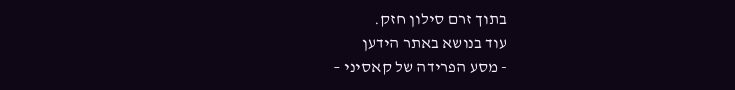בתוך זרם סילון חזק.
עוד בנושא באתר הידען
- מסע הפרידה של קאסיני –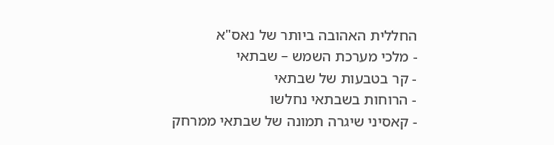החללית האהובה ביותר של נאס"א
- מלכי מערכת השמש – שבתאי
- קר בטבעות של שבתאי
- הרוחות בשבתאי נחלשו
- קאסיני שיגרה תמונה של שבתאי ממרחק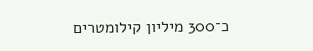כ־300 מיליון קילומטרים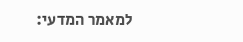למאמר המדעי: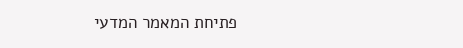פתיחת המאמר המדעי